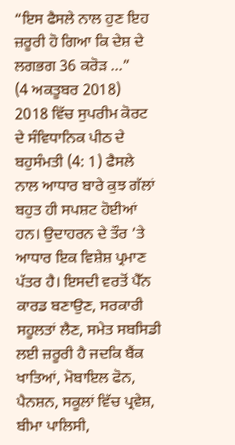“ਇਸ ਫੈਸਲੇ ਨਾਲ ਹੁਣ ਇਹ ਜ਼ਰੂਰੀ ਹੋ ਗਿਆ ਕਿ ਦੇਸ਼ ਦੇ ਲਗਭਗ 36 ਕਰੋੜ ...”
(4 ਅਕਤੂਬਰ 2018)
2018 ਵਿੱਚ ਸੁਪਰੀਮ ਕੋਰਟ ਦੇ ਸੰਵਿਧਾਨਿਕ ਪੀਠ ਦੇ ਬਹੁਸੰਮਤੀ (4: 1) ਫੈਸਲੇ ਨਾਲ ਆਧਾਰ ਬਾਰੇ ਕੁਝ ਗੱਲਾਂ ਬਹੁਤ ਹੀ ਸਪਸ਼ਟ ਹੋਈਆਂ ਹਨ। ਉਦਾਹਰਨ ਦੇ ਤੌਰ ’ਤੇ ਆਧਾਰ ਇਕ ਵਿਸ਼ੇਸ਼ ਪ੍ਰਮਾਣ ਪੱਤਰ ਹੈ। ਇਸਦੀ ਵਰਤੋਂ ਪੈੱਨ ਕਾਰਡ ਬਣਾਉਣ, ਸਰਕਾਰੀ ਸਹੂਲਤਾਂ ਲੈਣ, ਸਮੇਤ ਸਬਸਿਡੀ ਲਈ ਜ਼ਰੂਰੀ ਹੈ ਜਦਕਿ ਬੈਂਕ ਖਾਤਿਆਂ, ਮੋਬਾਇਲ ਫੋਨ, ਪੈਨਸ਼ਨ, ਸਕੂਲਾਂ ਵਿੱਚ ਪ੍ਰਵੇਸ਼, ਬੀਮਾ ਪਾਲਿਸੀ,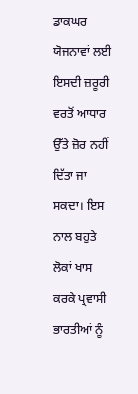ਡਾਕਘਰ ਯੋਜਨਾਵਾਂ ਲਈ ਇਸਦੀ ਜ਼ਰੂਰੀ ਵਰਤੋਂ ਆਧਾਰ ਉੱਤੇ ਜ਼ੋਰ ਨਹੀਂ ਦਿੱਤਾ ਜਾ ਸਕਦਾ। ਇਸ ਨਾਲ ਬਹੁਤੇ ਲੋਕਾਂ ਖਾਸ ਕਰਕੇ ਪ੍ਰਵਾਸੀ ਭਾਰਤੀਆਂ ਨੂੰ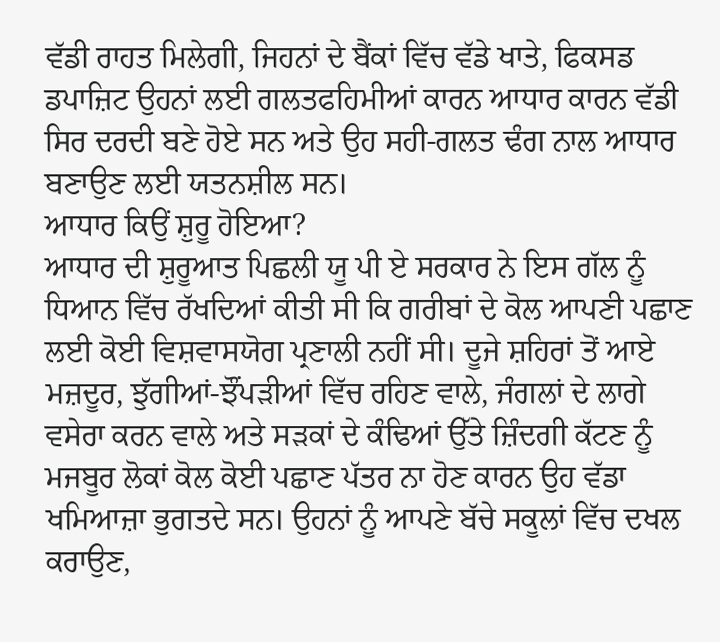ਵੱਡੀ ਰਾਹਤ ਮਿਲੇਗੀ, ਜਿਹਨਾਂ ਦੇ ਬੈਂਕਾਂ ਵਿੱਚ ਵੱਡੇ ਖਾਤੇ, ਫਿਕਸਡ ਡਪਾਜ਼ਿਟ ਉਹਨਾਂ ਲਈ ਗਲਤਫਹਿਮੀਆਂ ਕਾਰਨ ਆਧਾਰ ਕਾਰਨ ਵੱਡੀ ਸਿਰ ਦਰਦੀ ਬਣੇ ਹੋਏ ਸਨ ਅਤੇ ਉਹ ਸਹੀ-ਗਲਤ ਢੰਗ ਨਾਲ ਆਧਾਰ ਬਣਾਉਣ ਲਈ ਯਤਨਸ਼ੀਲ ਸਨ।
ਆਧਾਰ ਕਿਉਂ ਸ਼ੁਰੂ ਹੋਇਆ?
ਆਧਾਰ ਦੀ ਸ਼ੁਰੂਆਤ ਪਿਛਲੀ ਯੂ ਪੀ ਏ ਸਰਕਾਰ ਨੇ ਇਸ ਗੱਲ ਨੂੰ ਧਿਆਨ ਵਿੱਚ ਰੱਖਦਿਆਂ ਕੀਤੀ ਸੀ ਕਿ ਗਰੀਬਾਂ ਦੇ ਕੋਲ ਆਪਣੀ ਪਛਾਣ ਲਈ ਕੋਈ ਵਿਸ਼ਵਾਸਯੋਗ ਪ੍ਰਣਾਲੀ ਨਹੀਂ ਸੀ। ਦੂਜੇ ਸ਼ਹਿਰਾਂ ਤੋਂ ਆਏ ਮਜ਼ਦੂਰ, ਝੁੱਗੀਆਂ-ਝੌਂਪੜੀਆਂ ਵਿੱਚ ਰਹਿਣ ਵਾਲੇ, ਜੰਗਲਾਂ ਦੇ ਲਾਗੇ ਵਸੇਰਾ ਕਰਨ ਵਾਲੇ ਅਤੇ ਸੜਕਾਂ ਦੇ ਕੰਢਿਆਂ ਉੱਤੇ ਜ਼ਿੰਦਗੀ ਕੱਟਣ ਨੂੰ ਮਜਬੂਰ ਲੋਕਾਂ ਕੋਲ ਕੋਈ ਪਛਾਣ ਪੱਤਰ ਨਾ ਹੋਣ ਕਾਰਨ ਉਹ ਵੱਡਾ ਖਮਿਆਜ਼ਾ ਭੁਗਤਦੇ ਸਨ। ਉਹਨਾਂ ਨੂੰ ਆਪਣੇ ਬੱਚੇ ਸਕੂਲਾਂ ਵਿੱਚ ਦਖਲ ਕਰਾਉਣ,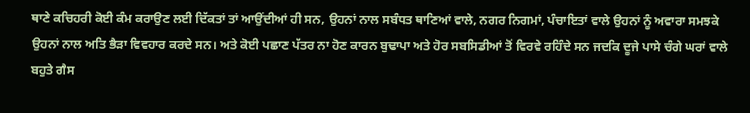ਥਾਣੇ ਕਚਿਹਰੀ ਕੋਈ ਕੰਮ ਕਰਾਉਣ ਲਈ ਦਿੱਕਤਾਂ ਤਾਂ ਆਉਂਦੀਆਂ ਹੀ ਸਨ, ਉਹਨਾਂ ਨਾਲ ਸਬੰਧਤ ਥਾਣਿਆਂ ਵਾਲੇ, ਨਗਰ ਨਿਗਮਾਂ, ਪੰਚਾਇਤਾਂ ਵਾਲੇ ਉਹਨਾਂ ਨੂੰ ਅਵਾਰਾ ਸਮਝਕੇ ਉਹਨਾਂ ਨਾਲ ਅਤਿ ਭੈੜਾ ਵਿਵਹਾਰ ਕਰਦੇ ਸਨ। ਅਤੇ ਕੋਈ ਪਛਾਣ ਪੱਤਰ ਨਾ ਹੋਣ ਕਾਰਨ ਬੁਢਾਪਾ ਅਤੇ ਹੋਰ ਸਬਸਿਡੀਆਂ ਤੋਂ ਵਿਰਵੇ ਰਹਿੰਦੇ ਸਨ ਜਦਕਿ ਦੂਜੇ ਪਾਸੇ ਚੰਗੇ ਘਰਾਂ ਵਾਲੇ ਬਹੁਤੇ ਗੈਸ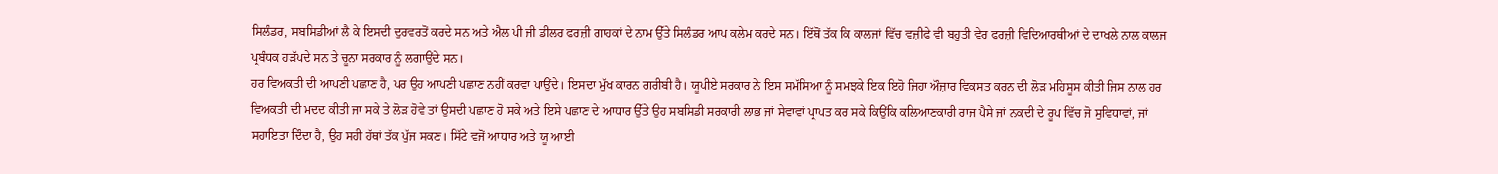ਸਿਲੰਡਰ, ਸਬਸਿਡੀਆਂ ਲੈ ਕੇ ਇਸਦੀ ਦੁਰਵਰਤੋਂ ਕਰਦੇ ਸਨ ਅਤੇ ਐਲ ਪੀ ਜੀ ਡੀਲਰ ਫਰਜ਼ੀ ਗਾਹਕਾਂ ਦੇ ਨਾਮ ਉੱਤੇ ਸਿਲੰਡਰ ਆਪ ਕਲੇਮ ਕਰਦੇ ਸਨ। ਇੱਥੋਂ ਤੱਕ ਕਿ ਕਾਲਜਾਂ ਵਿੱਚ ਵਜ਼ੀਫੇ ਵੀ ਬਹੁਤੀ ਵੇਰ ਫਰਜ਼ੀ ਵਿਦਿਆਰਥੀਆਂ ਦੇ ਦਾਖਲੇ ਨਾਲ ਕਾਲਜ ਪ੍ਰਬੰਧਕ ਹੜੱਪਦੇ ਸਨ ਤੇ ਚੂਨਾ ਸਰਕਾਰ ਨੂੰ ਲਗਾਉਂਦੇ ਸਨ।
ਹਰ ਵਿਅਕਤੀ ਦੀ ਆਪਣੀ ਪਛਾਣ ਹੈ, ਪਰ ਉਹ ਆਪਣੀ ਪਛਾਣ ਨਹੀਂ ਕਰਵਾ ਪਾਉਂਦੇ। ਇਸਦਾ ਮੁੱਖ ਕਾਰਨ ਗਰੀਬੀ ਹੈ। ਯੂਪੀਏ ਸਰਕਾਰ ਨੇ ਇਸ ਸਮੱਸਿਆ ਨੂੰ ਸਮਝਕੇ ਇਕ ਇਹੋ ਜਿਹਾ ਔਜ਼ਾਰ ਵਿਕਸਤ ਕਰਨ ਦੀ ਲੋੜ ਮਹਿਸੂਸ ਕੀਤੀ ਜਿਸ ਨਾਲ ਹਰ ਵਿਅਕਤੀ ਦੀ ਮਦਦ ਕੀਤੀ ਜਾ ਸਕੇ ਤੇ ਲੋੜ ਹੋਵੇ ਤਾਂ ਉਸਦੀ ਪਛਾਣ ਹੋ ਸਕੇ ਅਤੇ ਇਸੇ ਪਛਾਣ ਦੇ ਆਧਾਰ ਉੱਤੇ ਉਹ ਸਬਸਿਡੀ ਸਰਕਾਰੀ ਲਾਭ ਜਾਂ ਸੇਵਾਵਾਂ ਪ੍ਰਾਪਤ ਕਰ ਸਕੇ ਕਿਉਂਕਿ ਕਲਿਆਣਕਾਰੀ ਰਾਜ ਪੈਸੇ ਜਾਂ ਨਕਦੀ ਦੇ ਰੂਪ ਵਿੱਚ ਜੋ ਸੁਵਿਧਾਵਾਂ, ਜਾਂ ਸਹਾਇਤਾ ਦਿੰਦਾ ਹੈ, ਉਹ ਸਹੀ ਹੱਥਾਂ ਤੱਕ ਪੁੱਜ ਸਕਣ। ਸਿੱਟੇ ਵਜੋਂ ਆਧਾਰ ਅਤੇ ਯੂ ਆਈ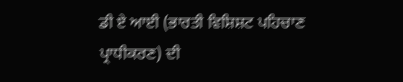ਡੀ ਏ ਆਈ (ਭਾਰਤੀ ਵਿਸ਼ਿਸ਼ਟ ਪਹਿਚਾਣ ਪ੍ਰਾਧੀਕਰਣ) ਦੀ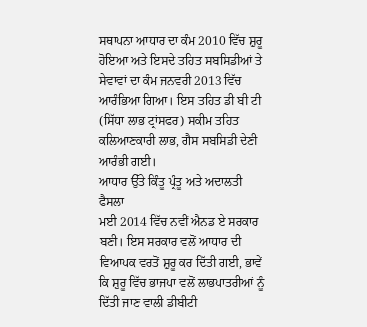ਸਥਾਪਨਾ ਆਧਾਰ ਦਾ ਕੰਮ 2010 ਵਿੱਚ ਸ਼ੁਰੂ ਹੋਇਆ ਅਤੇ ਇਸਦੇ ਤਹਿਤ ਸਬਸਿਡੀਆਂ ਤੇ ਸੇਵਾਵਾਂ ਦਾ ਕੰਮ ਜਨਵਰੀ 2013 ਵਿੱਚ ਆਰੰਭਿਆ ਗਿਆ। ਇਸ ਤਹਿਤ ਡੀ ਬੀ ਟੀ (ਸਿੱਧਾ ਲਾਭ ਟ੍ਰਾਂਸਫਰ) ਸਕੀਮ ਤਹਿਤ ਕਲਿਆਣਕਾਰੀ ਲਾਭ, ਗੈਸ ਸਬਸਿਡੀ ਦੇਣੀ ਆਰੰਭੀ ਗਈ।
ਆਧਾਰ ਉੱਤੇ ਕਿੰਤੂ ਪ੍ਰੰਤੂ ਅਤੇ ਅਦਾਲਤੀ ਫੈਸਲਾ
ਮਈ 2014 ਵਿੱਚ ਨਵੀਂ ਐਨਡ ਏ ਸਰਕਾਰ ਬਣੀ। ਇਸ ਸਰਕਾਰ ਵਲੋਂ ਆਧਾਰ ਦੀ ਵਿਆਪਕ ਵਰਤੋਂ ਸ਼ੁਰੂ ਕਰ ਦਿੱਤੀ ਗਈ, ਭਾਵੇਂ ਕਿ ਸ਼ੁਰੂ ਵਿੱਚ ਭਾਜਪਾ ਵਲੋਂ ਲਾਭਪਾਤਰੀਆਂ ਨੂੰ ਦਿੱਤੀ ਜਾਣ ਵਾਲੀ ਡੀਬੀਟੀ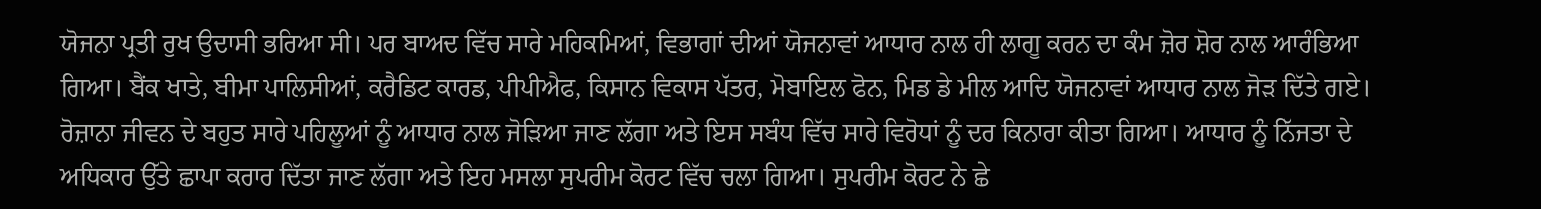ਯੋਜਨਾ ਪ੍ਰਤੀ ਰੁਖ ਉਦਾਸੀ ਭਰਿਆ ਸੀ। ਪਰ ਬਾਅਦ ਵਿੱਚ ਸਾਰੇ ਮਹਿਕਮਿਆਂ, ਵਿਭਾਗਾਂ ਦੀਆਂ ਯੋਜਨਾਵਾਂ ਆਧਾਰ ਨਾਲ ਹੀ ਲਾਗੂ ਕਰਨ ਦਾ ਕੰਮ ਜ਼ੋਰ ਸ਼ੋਰ ਨਾਲ ਆਰੰਭਿਆ ਗਿਆ। ਬੈਂਕ ਖਾਤੇ, ਬੀਮਾ ਪਾਲਿਸੀਆਂ, ਕਰੈਡਿਟ ਕਾਰਡ, ਪੀਪੀਐਫ, ਕਿਸਾਨ ਵਿਕਾਸ ਪੱਤਰ, ਮੋਬਾਇਲ ਫੋਨ, ਮਿਡ ਡੇ ਮੀਲ ਆਦਿ ਯੋਜਨਾਵਾਂ ਆਧਾਰ ਨਾਲ ਜੋੜ ਦਿੱਤੇ ਗਏ। ਰੋਜ਼ਾਨਾ ਜੀਵਨ ਦੇ ਬਹੁਤ ਸਾਰੇ ਪਹਿਲੂਆਂ ਨੂੰ ਆਧਾਰ ਨਾਲ ਜੋੜਿਆ ਜਾਣ ਲੱਗਾ ਅਤੇ ਇਸ ਸਬੰਧ ਵਿੱਚ ਸਾਰੇ ਵਿਰੋਧਾਂ ਨੂੰ ਦਰ ਕਿਨਾਰਾ ਕੀਤਾ ਗਿਆ। ਆਧਾਰ ਨੂੰ ਨਿੱਜਤਾ ਦੇ ਅਧਿਕਾਰ ਉੱਤੇ ਛਾਪਾ ਕਰਾਰ ਦਿੱਤਾ ਜਾਣ ਲੱਗਾ ਅਤੇ ਇਹ ਮਸਲਾ ਸੁਪਰੀਮ ਕੋਰਟ ਵਿੱਚ ਚਲਾ ਗਿਆ। ਸੁਪਰੀਮ ਕੋਰਟ ਨੇ ਛੇ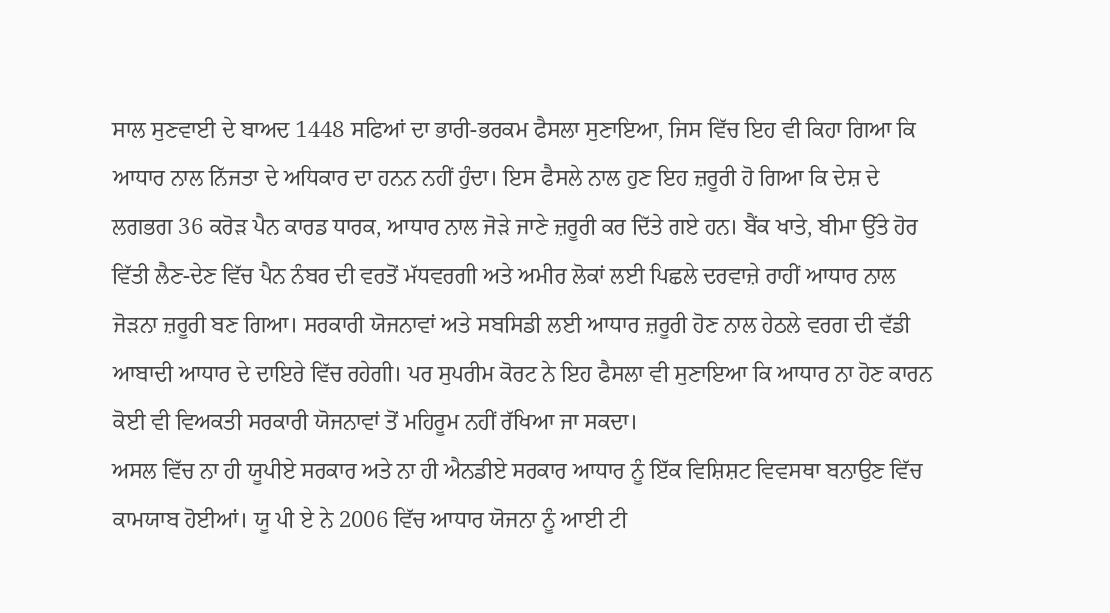ਸਾਲ ਸੁਣਵਾਈ ਦੇ ਬਾਅਦ 1448 ਸਫਿਆਂ ਦਾ ਭਾਰੀ-ਭਰਕਮ ਫੈਸਲਾ ਸੁਣਾਇਆ, ਜਿਸ ਵਿੱਚ ਇਹ ਵੀ ਕਿਹਾ ਗਿਆ ਕਿ ਆਧਾਰ ਨਾਲ ਨਿੱਜਤਾ ਦੇ ਅਧਿਕਾਰ ਦਾ ਹਨਨ ਨਹੀਂ ਹੁੰਦਾ। ਇਸ ਫੈਸਲੇ ਨਾਲ ਹੁਣ ਇਹ ਜ਼ਰੂਰੀ ਹੋ ਗਿਆ ਕਿ ਦੇਸ਼ ਦੇ ਲਗਭਗ 36 ਕਰੋੜ ਪੈਨ ਕਾਰਡ ਧਾਰਕ, ਆਧਾਰ ਨਾਲ ਜੋੜੇ ਜਾਣੇ ਜ਼ਰੂਰੀ ਕਰ ਦਿੱਤੇ ਗਏ ਹਨ। ਬੈਂਕ ਖਾਤੇ, ਬੀਮਾ ਉੱਤੇ ਹੋਰ ਵਿੱਤੀ ਲੈਣ-ਦੇਣ ਵਿੱਚ ਪੈਨ ਨੰਬਰ ਦੀ ਵਰਤੋਂ ਮੱਧਵਰਗੀ ਅਤੇ ਅਮੀਰ ਲੋਕਾਂ ਲਈ ਪਿਛਲੇ ਦਰਵਾਜ਼ੇ ਰਾਹੀਂ ਆਧਾਰ ਨਾਲ ਜੋੜਨਾ ਜ਼ਰੂਰੀ ਬਣ ਗਿਆ। ਸਰਕਾਰੀ ਯੋਜਨਾਵਾਂ ਅਤੇ ਸਬਸਿਡੀ ਲਈ ਆਧਾਰ ਜ਼ਰੂਰੀ ਹੋਣ ਨਾਲ ਹੇਠਲੇ ਵਰਗ ਦੀ ਵੱਡੀ ਆਬਾਦੀ ਆਧਾਰ ਦੇ ਦਾਇਰੇ ਵਿੱਚ ਰਹੇਗੀ। ਪਰ ਸੁਪਰੀਮ ਕੋਰਟ ਨੇ ਇਹ ਫੈਸਲਾ ਵੀ ਸੁਣਾਇਆ ਕਿ ਆਧਾਰ ਨਾ ਹੋਣ ਕਾਰਨ ਕੋਈ ਵੀ ਵਿਅਕਤੀ ਸਰਕਾਰੀ ਯੋਜਨਾਵਾਂ ਤੋਂ ਮਹਿਰੂਮ ਨਹੀਂ ਰੱਖਿਆ ਜਾ ਸਕਦਾ।
ਅਸਲ ਵਿੱਚ ਨਾ ਹੀ ਯੂਪੀਏ ਸਰਕਾਰ ਅਤੇ ਨਾ ਹੀ ਐਨਡੀਏ ਸਰਕਾਰ ਆਧਾਰ ਨੂੰ ਇੱਕ ਵਿਸ਼ਿਸ਼ਟ ਵਿਵਸਥਾ ਬਨਾਉਣ ਵਿੱਚ ਕਾਮਯਾਬ ਹੋਈਆਂ। ਯੂ ਪੀ ਏ ਨੇ 2006 ਵਿੱਚ ਆਧਾਰ ਯੋਜਨਾ ਨੂੰ ਆਈ ਟੀ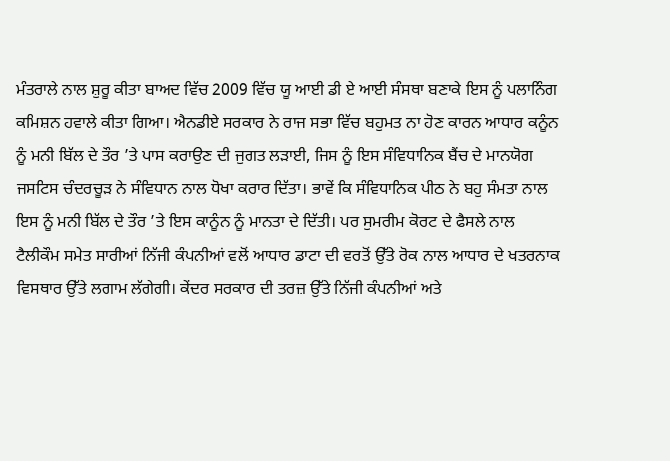ਮੰਤਰਾਲੇ ਨਾਲ ਸ਼ੁਰੂ ਕੀਤਾ ਬਾਅਦ ਵਿੱਚ 2009 ਵਿੱਚ ਯੂ ਆਈ ਡੀ ਏ ਆਈ ਸੰਸਥਾ ਬਣਾਕੇ ਇਸ ਨੂੰ ਪਲਾਨਿੰਗ ਕਮਿਸ਼ਨ ਹਵਾਲੇ ਕੀਤਾ ਗਿਆ। ਐਨਡੀਏ ਸਰਕਾਰ ਨੇ ਰਾਜ ਸਭਾ ਵਿੱਚ ਬਹੁਮਤ ਨਾ ਹੋਣ ਕਾਰਨ ਆਧਾਰ ਕਨੂੰਨ ਨੂੰ ਮਨੀ ਬਿੱਲ ਦੇ ਤੌਰ ’ਤੇ ਪਾਸ ਕਰਾਉਣ ਦੀ ਜੁਗਤ ਲੜਾਈ, ਜਿਸ ਨੂੰ ਇਸ ਸੰਵਿਧਾਨਿਕ ਬੈਂਚ ਦੇ ਮਾਨਯੋਗ ਜਸਟਿਸ ਚੰਦਰਚੂੜ ਨੇ ਸੰਵਿਧਾਨ ਨਾਲ ਧੋਖਾ ਕਰਾਰ ਦਿੱਤਾ। ਭਾਵੇਂ ਕਿ ਸੰਵਿਧਾਨਿਕ ਪੀਠ ਨੇ ਬਹੁ ਸੰਮਤਾ ਨਾਲ ਇਸ ਨੂੰ ਮਨੀ ਬਿੱਲ ਦੇ ਤੌਰ ’ਤੇ ਇਸ ਕਾਨੂੰਨ ਨੂੰ ਮਾਨਤਾ ਦੇ ਦਿੱਤੀ। ਪਰ ਸੁਮਰੀਮ ਕੋਰਟ ਦੇ ਫੈਸਲੇ ਨਾਲ ਟੈਲੀਕੌਮ ਸਮੇਤ ਸਾਰੀਆਂ ਨਿੱਜੀ ਕੰਪਨੀਆਂ ਵਲੋਂ ਆਧਾਰ ਡਾਟਾ ਦੀ ਵਰਤੋਂ ਉੱਤੇ ਰੋਕ ਨਾਲ ਆਧਾਰ ਦੇ ਖਤਰਨਾਕ ਵਿਸਥਾਰ ਉੱਤੇ ਲਗਾਮ ਲੱਗੇਗੀ। ਕੇਂਦਰ ਸਰਕਾਰ ਦੀ ਤਰਜ਼ ਉੱਤੇ ਨਿੱਜੀ ਕੰਪਨੀਆਂ ਅਤੇ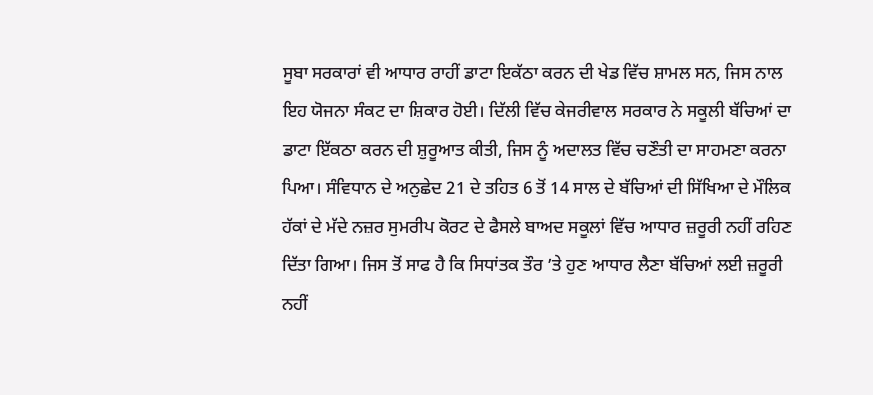ਸੂਬਾ ਸਰਕਾਰਾਂ ਵੀ ਆਧਾਰ ਰਾਹੀਂ ਡਾਟਾ ਇਕੱਠਾ ਕਰਨ ਦੀ ਖੇਡ ਵਿੱਚ ਸ਼ਾਮਲ ਸਨ, ਜਿਸ ਨਾਲ ਇਹ ਯੋਜਨਾ ਸੰਕਟ ਦਾ ਸ਼ਿਕਾਰ ਹੋਈ। ਦਿੱਲੀ ਵਿੱਚ ਕੇਜਰੀਵਾਲ ਸਰਕਾਰ ਨੇ ਸਕੂਲੀ ਬੱਚਿਆਂ ਦਾ ਡਾਟਾ ਇੱਕਠਾ ਕਰਨ ਦੀ ਸ਼ੁਰੂਆਤ ਕੀਤੀ, ਜਿਸ ਨੂੰ ਅਦਾਲਤ ਵਿੱਚ ਚਣੌਤੀ ਦਾ ਸਾਹਮਣਾ ਕਰਨਾ ਪਿਆ। ਸੰਵਿਧਾਨ ਦੇ ਅਨੁਛੇਦ 21 ਦੇ ਤਹਿਤ 6 ਤੋਂ 14 ਸਾਲ ਦੇ ਬੱਚਿਆਂ ਦੀ ਸਿੱਖਿਆ ਦੇ ਮੌਲਿਕ ਹੱਕਾਂ ਦੇ ਮੱਦੇ ਨਜ਼ਰ ਸੁਮਰੀਪ ਕੋਰਟ ਦੇ ਫੈਸਲੇ ਬਾਅਦ ਸਕੂਲਾਂ ਵਿੱਚ ਆਧਾਰ ਜ਼ਰੂਰੀ ਨਹੀਂ ਰਹਿਣ ਦਿੱਤਾ ਗਿਆ। ਜਿਸ ਤੋਂ ਸਾਫ ਹੈ ਕਿ ਸਿਧਾਂਤਕ ਤੌਰ ’ਤੇ ਹੁਣ ਆਧਾਰ ਲੈਣਾ ਬੱਚਿਆਂ ਲਈ ਜ਼ਰੂਰੀ ਨਹੀਂ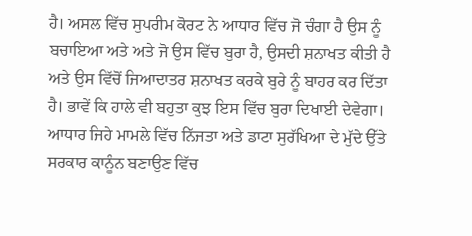ਹੈ। ਅਸਲ ਵਿੱਚ ਸੁਪਰੀਮ ਕੋਰਟ ਨੇ ਆਧਾਰ ਵਿੱਚ ਜੋ ਚੰਗਾ ਹੈ ਉਸ ਨੂੰ ਬਚਾਇਆ ਅਤੇ ਅਤੇ ਜੋ ਉਸ ਵਿੱਚ ਬੁਰਾ ਹੈ, ਉਸਦੀ ਸ਼ਨਾਖਤ ਕੀਤੀ ਹੈ ਅਤੇ ਉਸ ਵਿੱਚੋਂ ਜਿਆਦਾਤਰ ਸ਼ਨਾਖਤ ਕਰਕੇ ਬੁਰੇ ਨੂੰ ਬਾਹਰ ਕਰ ਦਿੱਤਾ ਹੈ। ਭਾਵੇਂ ਕਿ ਹਾਲੇ ਵੀ ਬਹੁਤਾ ਕੁਝ ਇਸ ਵਿੱਚ ਬੁਰਾ ਦਿਖਾਈ ਦੇਵੇਗਾ।
ਆਧਾਰ ਜਿਹੇ ਮਾਮਲੇ ਵਿੱਚ ਨਿੱਜਤਾ ਅਤੇ ਡਾਟਾ ਸੁਰੱਖਿਆ ਦੇ ਮੁੱਦੇ ਉੱਤੇ ਸਰਕਾਰ ਕਾਨੂੰਨ ਬਣਾਉਣ ਵਿੱਚ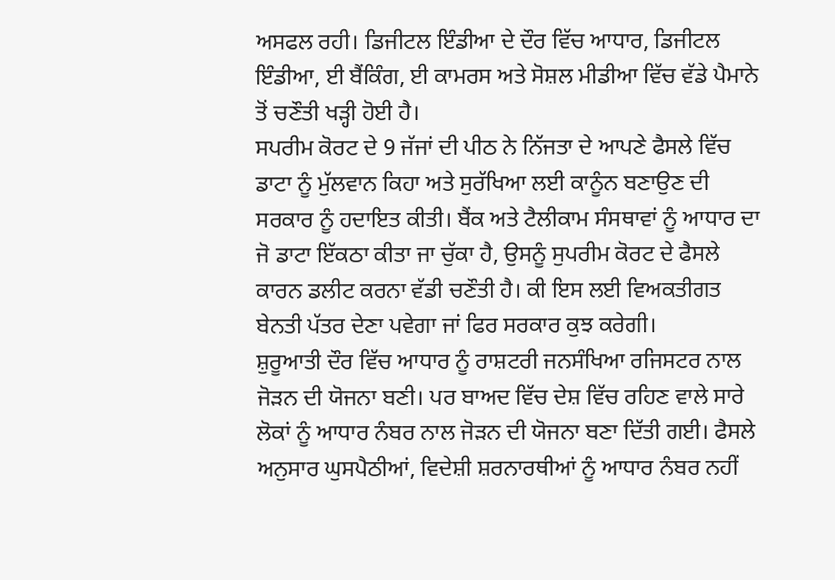ਅਸਫਲ ਰਹੀ। ਡਿਜੀਟਲ ਇੰਡੀਆ ਦੇ ਦੌਰ ਵਿੱਚ ਆਧਾਰ, ਡਿਜੀਟਲ ਇੰਡੀਆ, ਈ ਬੈਂਕਿੰਗ, ਈ ਕਾਮਰਸ ਅਤੇ ਸੋਸ਼ਲ ਮੀਡੀਆ ਵਿੱਚ ਵੱਡੇ ਪੈਮਾਨੇ ਤੋਂ ਚਣੌਤੀ ਖੜ੍ਹੀ ਹੋਈ ਹੈ।
ਸਪਰੀਮ ਕੋਰਟ ਦੇ 9 ਜੱਜਾਂ ਦੀ ਪੀਠ ਨੇ ਨਿੱਜਤਾ ਦੇ ਆਪਣੇ ਫੈਸਲੇ ਵਿੱਚ ਡਾਟਾ ਨੂੰ ਮੁੱਲਵਾਨ ਕਿਹਾ ਅਤੇ ਸੁਰੱਖਿਆ ਲਈ ਕਾਨੂੰਨ ਬਣਾਉਣ ਦੀ ਸਰਕਾਰ ਨੂੰ ਹਦਾਇਤ ਕੀਤੀ। ਬੈਂਕ ਅਤੇ ਟੈਲੀਕਾਮ ਸੰਸਥਾਵਾਂ ਨੂੰ ਆਧਾਰ ਦਾ ਜੋ ਡਾਟਾ ਇੱਕਠਾ ਕੀਤਾ ਜਾ ਚੁੱਕਾ ਹੈ, ਉਸਨੂੰ ਸੁਪਰੀਮ ਕੋਰਟ ਦੇ ਫੈਸਲੇ ਕਾਰਨ ਡਲੀਟ ਕਰਨਾ ਵੱਡੀ ਚਣੌਤੀ ਹੈ। ਕੀ ਇਸ ਲਈ ਵਿਅਕਤੀਗਤ ਬੇਨਤੀ ਪੱਤਰ ਦੇਣਾ ਪਵੇਗਾ ਜਾਂ ਫਿਰ ਸਰਕਾਰ ਕੁਝ ਕਰੇਗੀ।
ਸ਼ੁਰੂਆਤੀ ਦੌਰ ਵਿੱਚ ਆਧਾਰ ਨੂੰ ਰਾਸ਼ਟਰੀ ਜਨਸੰਖਿਆ ਰਜਿਸਟਰ ਨਾਲ ਜੋੜਨ ਦੀ ਯੋਜਨਾ ਬਣੀ। ਪਰ ਬਾਅਦ ਵਿੱਚ ਦੇਸ਼ ਵਿੱਚ ਰਹਿਣ ਵਾਲੇ ਸਾਰੇ ਲੋਕਾਂ ਨੂੰ ਆਧਾਰ ਨੰਬਰ ਨਾਲ ਜੋੜਨ ਦੀ ਯੋਜਨਾ ਬਣਾ ਦਿੱਤੀ ਗਈ। ਫੈਸਲੇ ਅਨੁਸਾਰ ਘੁਸਪੈਠੀਆਂ, ਵਿਦੇਸ਼ੀ ਸ਼ਰਨਾਰਥੀਆਂ ਨੂੰ ਆਧਾਰ ਨੰਬਰ ਨਹੀਂ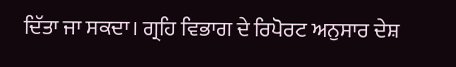ਦਿੱਤਾ ਜਾ ਸਕਦਾ। ਗ੍ਰਹਿ ਵਿਭਾਗ ਦੇ ਰਿਪੋਰਟ ਅਨੁਸਾਰ ਦੇਸ਼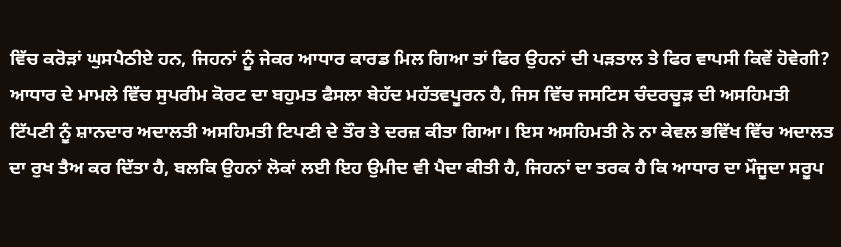ਵਿੱਚ ਕਰੋੜਾਂ ਘੁਸਪੈਠੀਏ ਹਨ, ਜਿਹਨਾਂ ਨੂੰ ਜੇਕਰ ਆਧਾਰ ਕਾਰਡ ਮਿਲ ਗਿਆ ਤਾਂ ਫਿਰ ਉਹਨਾਂ ਦੀ ਪੜਤਾਲ ਤੇ ਫਿਰ ਵਾਪਸੀ ਕਿਵੇਂ ਹੋਵੇਗੀ?
ਆਧਾਰ ਦੇ ਮਾਮਲੇ ਵਿੱਚ ਸੁਪਰੀਮ ਕੋਰਟ ਦਾ ਬਹੁਮਤ ਫੈਸਲਾ ਬੇਹੱਦ ਮਹੱਤਵਪੂਰਨ ਹੈ, ਜਿਸ ਵਿੱਚ ਜਸਟਿਸ ਚੰਦਰਚੂੜ ਦੀ ਅਸਹਿਮਤੀ ਟਿੱਪਣੀ ਨੂੰ ਸ਼ਾਨਦਾਰ ਅਦਾਲਤੀ ਅਸਹਿਮਤੀ ਟਿਪਣੀ ਦੇ ਤੌਰ ਤੇ ਦਰਜ਼ ਕੀਤਾ ਗਿਆ। ਇਸ ਅਸਹਿਮਤੀ ਨੇ ਨਾ ਕੇਵਲ ਭਵਿੱਖ ਵਿੱਚ ਅਦਾਲਤ ਦਾ ਰੁਖ ਤੈਅ ਕਰ ਦਿੱਤਾ ਹੈ, ਬਲਕਿ ਉਹਨਾਂ ਲੋਕਾਂ ਲਈ ਇਹ ਉਮੀਦ ਵੀ ਪੈਦਾ ਕੀਤੀ ਹੈ, ਜਿਹਨਾਂ ਦਾ ਤਰਕ ਹੈ ਕਿ ਆਧਾਰ ਦਾ ਮੌਜੂਦਾ ਸਰੂਪ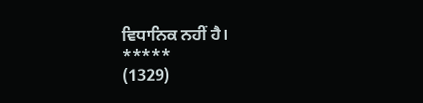ਵਿਧਾਨਿਕ ਨਹੀਂ ਹੈ।
*****
(1329)